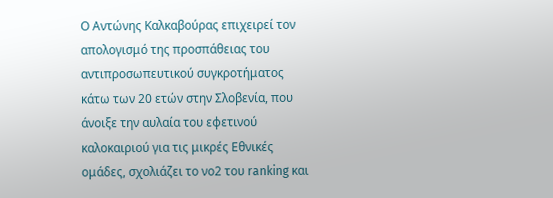Ο Αντώνης Καλκαβούρας επιχειρεί τον απολογισμό της προσπάθειας του αντιπροσωπευτικού συγκροτήματος κάτω των 20 ετών στην Σλοβενία, που άνοιξε την αυλαία του εφετινού καλοκαιριού για τις μικρές Εθνικές ομάδες, σχολιάζει το νο2 του ranking και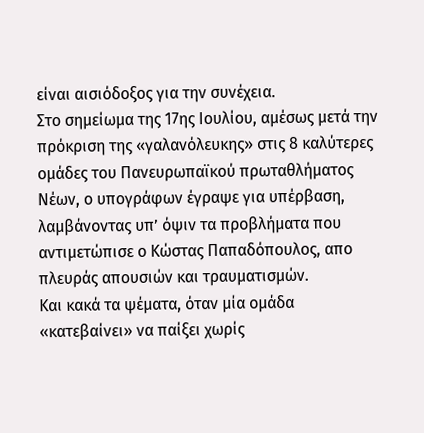είναι αισιόδοξος για την συνέχεια.
Στο σημείωμα της 17ης Ιουλίου, αμέσως μετά την πρόκριση της «γαλανόλευκης» στις 8 καλύτερες ομάδες του Πανευρωπαϊκού πρωταθλήματος Νέων, ο υπογράφων έγραψε για υπέρβαση, λαμβάνοντας υπ’ όψιν τα προβλήματα που αντιμετώπισε ο Κώστας Παπαδόπουλος, απο πλευράς απουσιών και τραυματισμών.
Και κακά τα ψέματα, όταν μία ομάδα «κατεβαίνει» να παίξει χωρίς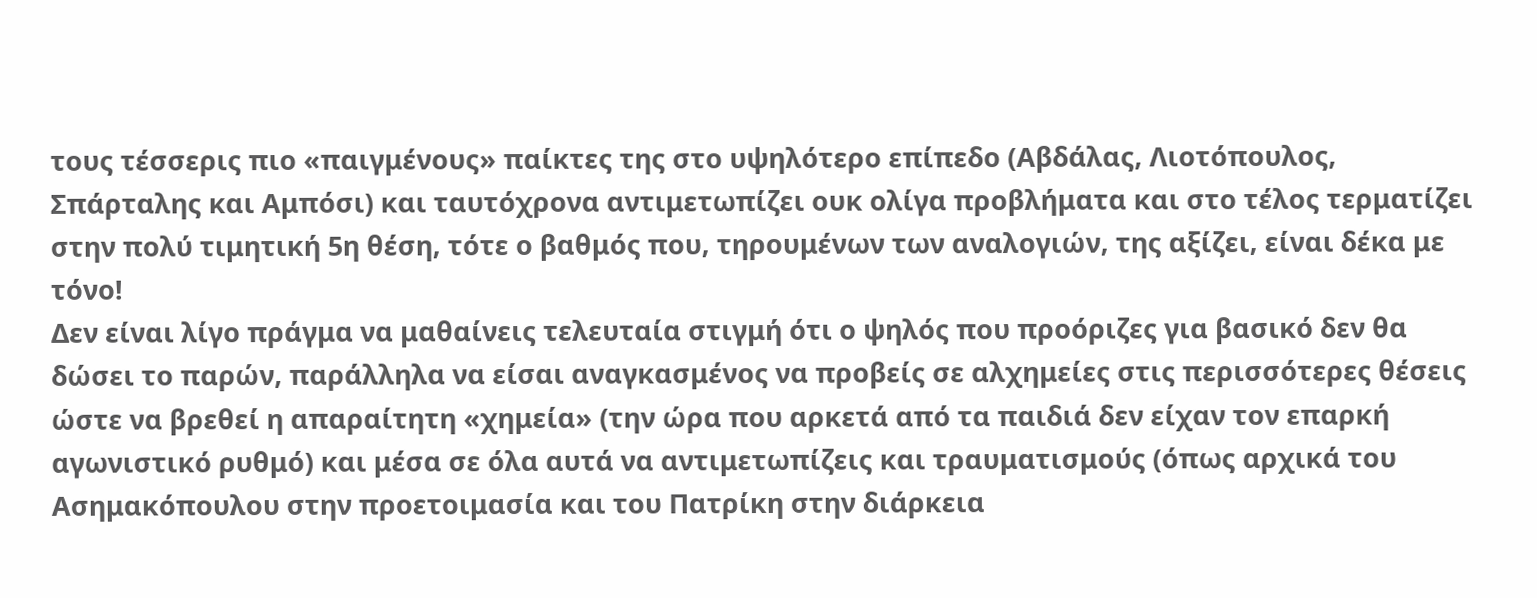τους τέσσερις πιο «παιγμένους» παίκτες της στο υψηλότερο επίπεδο (Αβδάλας, Λιοτόπουλος, Σπάρταλης και Αμπόσι) και ταυτόχρονα αντιμετωπίζει ουκ ολίγα προβλήματα και στο τέλος τερματίζει στην πολύ τιμητική 5η θέση, τότε ο βαθμός που, τηρουμένων των αναλογιών, της αξίζει, είναι δέκα με τόνο!
Δεν είναι λίγο πράγμα να μαθαίνεις τελευταία στιγμή ότι ο ψηλός που προόριζες για βασικό δεν θα δώσει το παρών, παράλληλα να είσαι αναγκασμένος να προβείς σε αλχημείες στις περισσότερες θέσεις ώστε να βρεθεί η απαραίτητη «χημεία» (την ώρα που αρκετά από τα παιδιά δεν είχαν τον επαρκή αγωνιστικό ρυθμό) και μέσα σε όλα αυτά να αντιμετωπίζεις και τραυματισμούς (όπως αρχικά του Ασημακόπουλου στην προετοιμασία και του Πατρίκη στην διάρκεια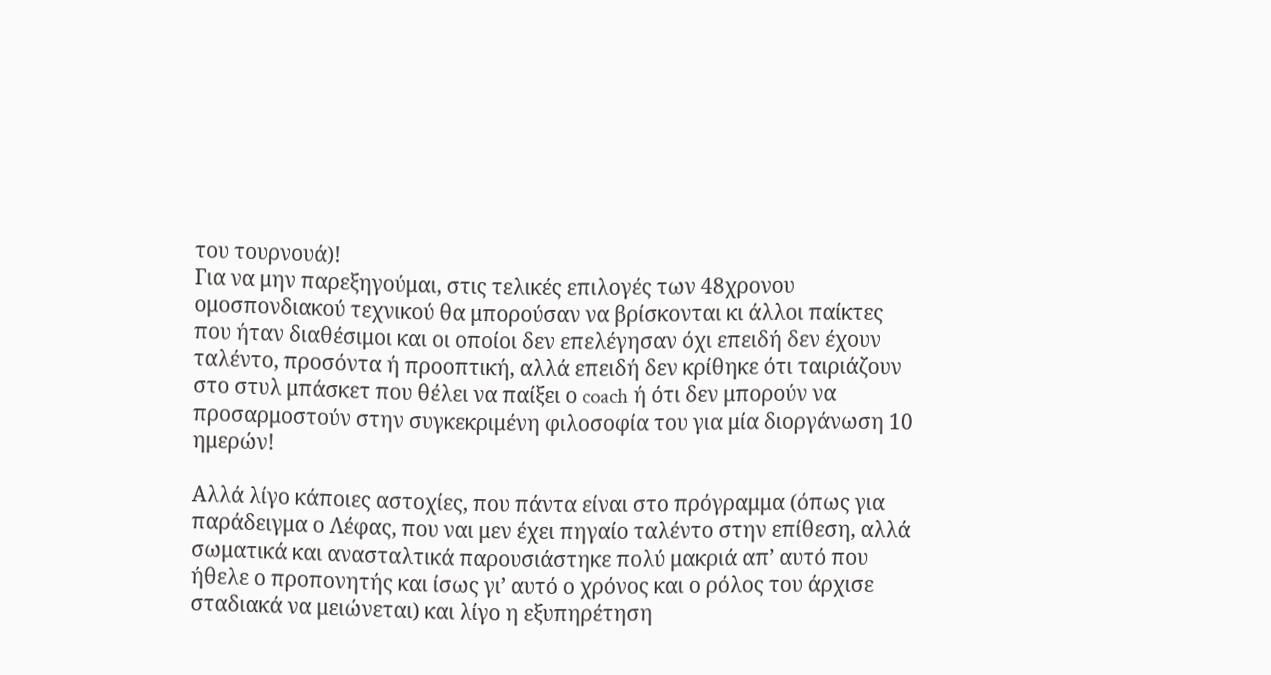του τουρνουά)!
Για να μην παρεξηγούμαι, στις τελικές επιλογές των 48χρονου ομοσπονδιακού τεχνικού θα μπορούσαν να βρίσκονται κι άλλοι παίκτες που ήταν διαθέσιμοι και οι οποίοι δεν επελέγησαν όχι επειδή δεν έχουν ταλέντο, προσόντα ή προοπτική, αλλά επειδή δεν κρίθηκε ότι ταιριάζουν στο στυλ μπάσκετ που θέλει να παίξει ο coach ή ότι δεν μπορούν να προσαρμοστούν στην συγκεκριμένη φιλοσοφία του για μία διοργάνωση 10 ημερών!

Αλλά λίγο κάποιες αστοχίες, που πάντα είναι στο πρόγραμμα (όπως για παράδειγμα ο Λέφας, που ναι μεν έχει πηγαίο ταλέντο στην επίθεση, αλλά σωματικά και ανασταλτικά παρουσιάστηκε πολύ μακριά απ’ αυτό που ήθελε ο προπονητής και ίσως γι’ αυτό ο χρόνος και ο ρόλος του άρχισε σταδιακά να μειώνεται) και λίγο η εξυπηρέτηση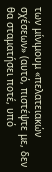των μίνιμουμ «πελατειακών σχέσεων» (αυτό, πιστέψτε με, δεν θα σταματήσει ποτέ, υπό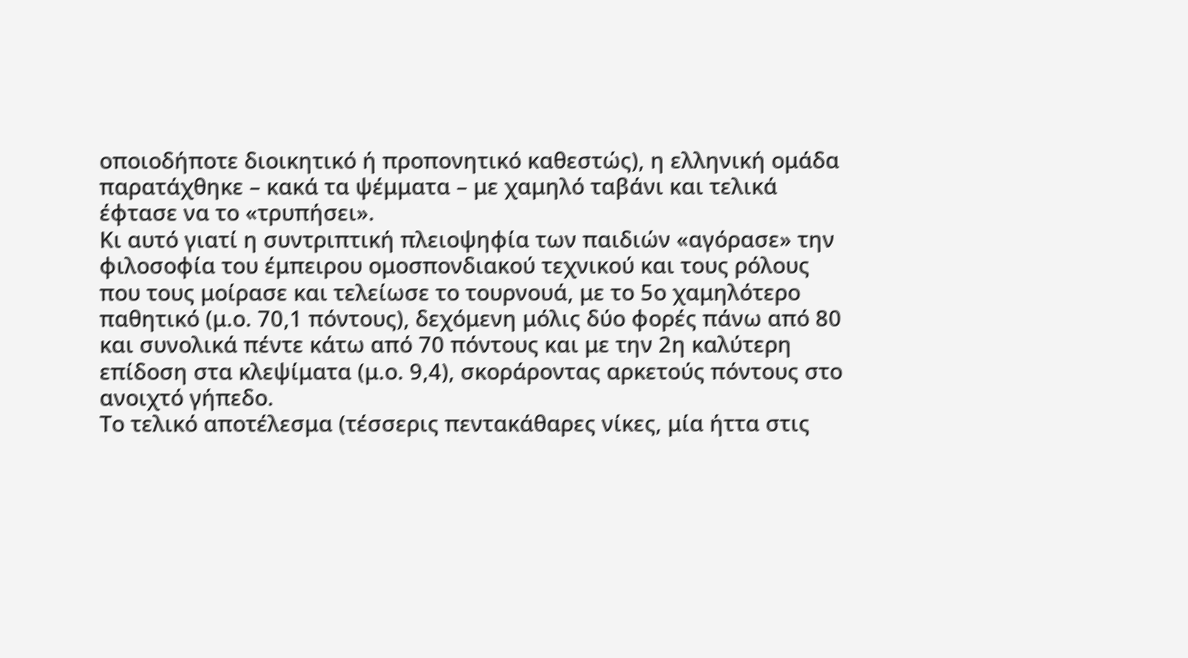οποιοδήποτε διοικητικό ή προπονητικό καθεστώς), η ελληνική ομάδα παρατάχθηκε – κακά τα ψέμματα – με χαμηλό ταβάνι και τελικά έφτασε να το «τρυπήσει».
Κι αυτό γιατί η συντριπτική πλειοψηφία των παιδιών «αγόρασε» την φιλοσοφία του έμπειρου ομοσπονδιακού τεχνικού και τους ρόλους που τους μοίρασε και τελείωσε το τουρνουά, με το 5ο χαμηλότερο παθητικό (μ.ο. 70,1 πόντους), δεχόμενη μόλις δύο φορές πάνω από 80 και συνολικά πέντε κάτω από 70 πόντους και με την 2η καλύτερη επίδοση στα κλεψίματα (μ.ο. 9,4), σκοράροντας αρκετούς πόντους στο ανοιχτό γήπεδο.
Το τελικό αποτέλεσμα (τέσσερις πεντακάθαρες νίκες, μία ήττα στις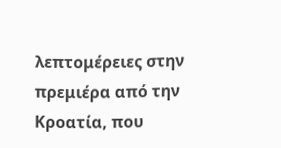λεπτομέρειες στην πρεμιέρα από την Κροατία, που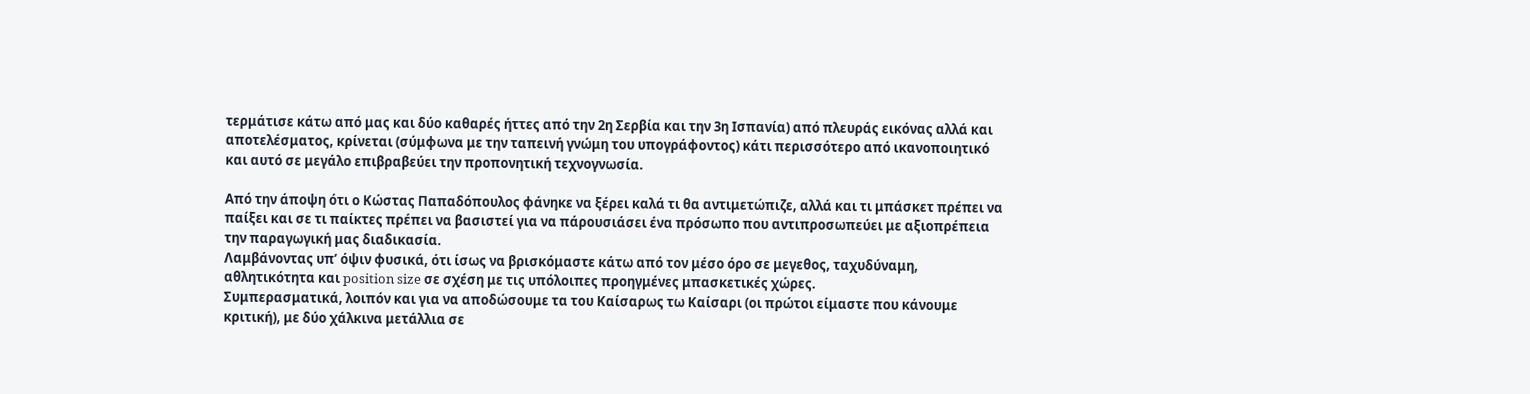τερμάτισε κάτω από μας και δύο καθαρές ήττες από την 2η Σερβία και την 3η Ισπανία) από πλευράς εικόνας αλλά και αποτελέσματος, κρίνεται (σύμφωνα με την ταπεινή γνώμη του υπογράφοντος) κάτι περισσότερο από ικανοποιητικό και αυτό σε μεγάλο επιβραβεύει την προπονητική τεχνογνωσία.

Από την άποψη ότι ο Κώστας Παπαδόπουλος φάνηκε να ξέρει καλά τι θα αντιμετώπιζε, αλλά και τι μπάσκετ πρέπει να παίξει και σε τι παίκτες πρέπει να βασιστεί για να πάρουσιάσει ένα πρόσωπο που αντιπροσωπεύει με αξιοπρέπεια την παραγωγική μας διαδικασία.
Λαμβάνοντας υπ’ όψιν φυσικά, ότι ίσως να βρισκόμαστε κάτω από τον μέσο όρο σε μεγεθος, ταχυδύναμη, αθλητικότητα και position size σε σχέση με τις υπόλοιπες προηγμένες μπασκετικές χώρες.
Συμπερασματικά, λοιπόν και για να αποδώσουμε τα του Καίσαρως τω Καίσαρι (οι πρώτοι είμαστε που κάνουμε κριτική), με δύο χάλκινα μετάλλια σε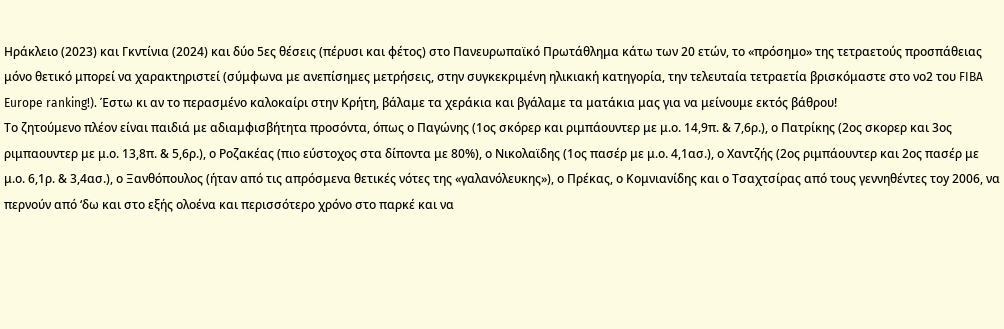Ηράκλειο (2023) και Γκντίνια (2024) και δύο 5ες θέσεις (πέρυσι και φέτος) στο Πανευρωπαϊκό Πρωτάθλημα κάτω των 20 ετών, το «πρόσημο» της τετραετούς προσπάθειας μόνο θετικό μπορεί να χαρακτηριστεί (σύμφωνα με ανεπίσημες μετρήσεις, στην συγκεκριμένη ηλικιακή κατηγορία, την τελευταία τετραετία βρισκόμαστε στο νο2 του FIBA Europe ranking!). Έστω κι αν το περασμένο καλοκαίρι στην Κρήτη, βάλαμε τα χεράκια και βγάλαμε τα ματάκια μας για να μείνουμε εκτός βάθρου!
Το ζητούμενο πλέον είναι παιδιά με αδιαμφισβήτητα προσόντα, όπως ο Παγώνης (1ος σκόρερ και ριμπάουντερ με μ.ο. 14,9π. & 7,6ρ.), ο Πατρίκης (2ος σκορερ και 3ος ριμπαουντερ με μ.ο. 13,8π. & 5,6ρ.), ο Ροζακέας (πιο εύστοχος στα δίποντα με 80%), ο Νικολαϊδης (1ος πασέρ με μ.ο. 4,1ασ.), ο Χαντζής (2ος ριμπάουντερ και 2ος πασέρ με μ.ο. 6,1ρ. & 3,4ασ.), ο Ξανθόπουλος (ήταν από τις απρόσμενα θετικές νότες της «γαλανόλευκης»), ο Πρέκας, ο Κομνιανίδης και ο Τσαχτσίρας από τους γεννηθέντες τοy 2006, να περνούν από ‘δω και στο εξής ολοένα και περισσότερο χρόνο στο παρκέ και να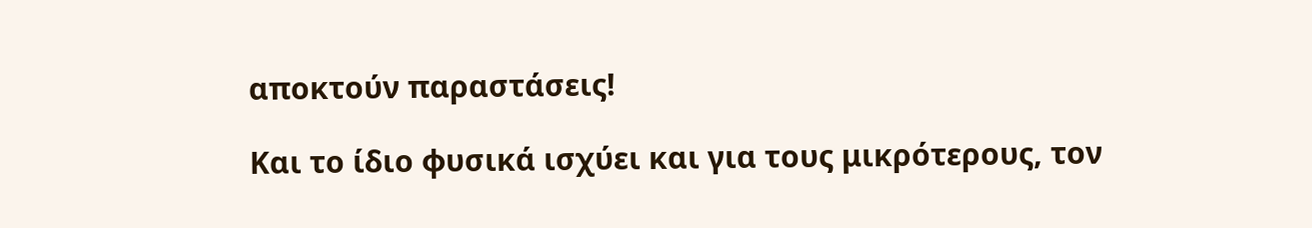αποκτούν παραστάσεις!

Και το ίδιο φυσικά ισχύει και για τους μικρότερους, τον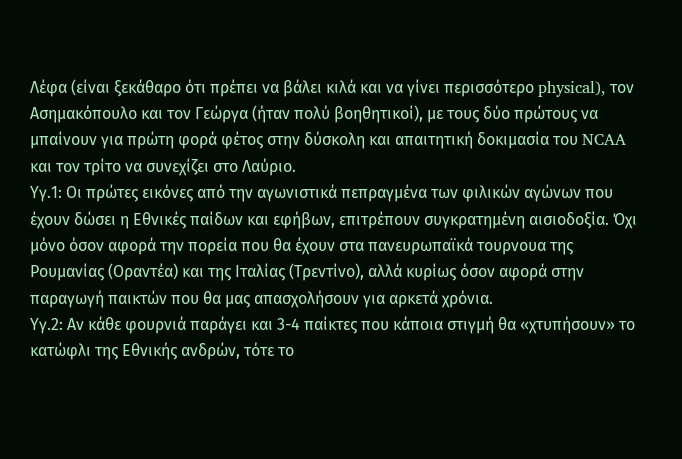Λέφα (είναι ξεκάθαρο ότι πρέπει να βάλει κιλά και να γίνει περισσότερο physical), τον Ασημακόπουλο και τον Γεώργα (ήταν πολύ βοηθητικοί), με τους δύο πρώτους να μπαίνουν για πρώτη φορά φέτος στην δύσκολη και απαιτητική δοκιμασία του NCAA και τον τρίτο να συνεχίζει στο Λαύριο.
Υγ.1: Οι πρώτες εικόνες από την αγωνιστικά πεπραγμένα των φιλικών αγώνων που έχουν δώσει η Εθνικές παίδων και εφήβων, επιτρέπουν συγκρατημένη αισιοδοξία. Όχι μόνο όσον αφορά την πορεία που θα έχουν στα πανευρωπαϊκά τουρνουα της Ρουμανίας (Οραντέα) και της Ιταλίας (Τρεντίνο), αλλά κυρίως όσον αφορά στην παραγωγή παικτών που θα μας απασχολήσουν για αρκετά χρόνια.
Υγ.2: Αν κάθε φουρνιά παράγει και 3-4 παίκτες που κάποια στιγμή θα «χτυπήσουν» το κατώφλι της Εθνικής ανδρών, τότε το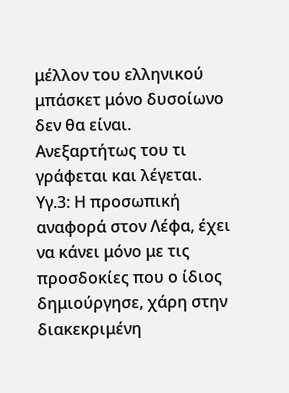μέλλον του ελληνικού μπάσκετ μόνο δυσοίωνο δεν θα είναι. Ανεξαρτήτως του τι γράφεται και λέγεται.
Υγ.3: Η προσωπική αναφορά στον Λέφα, έχει να κάνει μόνο με τις προσδοκίες που ο ίδιος δημιούργησε, χάρη στην διακεκριμένη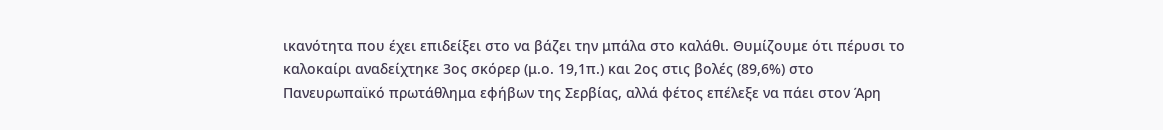ικανότητα που έχει επιδείξει στο να βάζει την μπάλα στο καλάθι. Θυμίζουμε ότι πέρυσι το καλοκαίρι αναδείχτηκε 3ος σκόρερ (μ.ο. 19,1π.) και 2ος στις βολές (89,6%) στο Πανευρωπαϊκό πρωτάθλημα εφήβων της Σερβίας, αλλά φέτος επέλεξε να πάει στον Άρη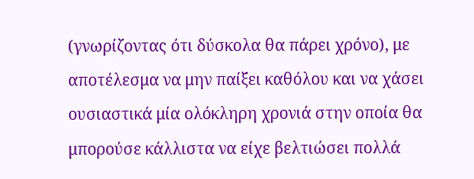(γνωρίζοντας ότι δύσκολα θα πάρει χρόνο), με αποτέλεσμα να μην παίξει καθόλου και να χάσει ουσιαστικά μία ολόκληρη χρονιά στην οποία θα μπορούσε κάλλιστα να είχε βελτιώσει πολλά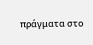πράγματα στο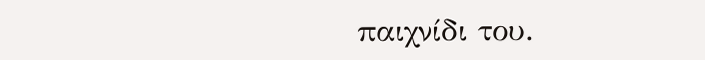παιχνίδι του.